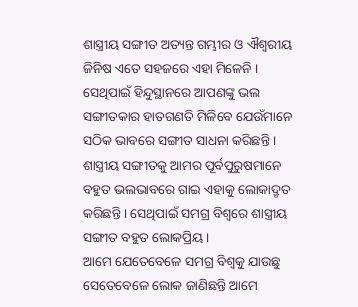ଶାସ୍ତ୍ରୀୟ ସଙ୍ଗୀତ ଅତ୍ୟନ୍ତ ଗମ୍ଭୀର ଓ ଐଶ୍ୱରୀୟ ଜିନିଷ ଏତେ ସହଜରେ ଏହା ମିଳେନି । ସେଥିପାଇଁ ହିନ୍ଦୁସ୍ଥାନରେ ଆପଣଙ୍କୁ ଭଲ ସଙ୍ଗୀତକାର ହାତଗଣତି ମିଳିବେ ଯେଉଁମାନେ ସଠିକ ଭାବରେ ସଙ୍ଗୀତ ସାଧନା କରିଛନ୍ତି । ଶାସ୍ତ୍ରୀୟ ସଙ୍ଗୀତକୁ ଆମର ପୂର୍ବପୁରୁଷମାନେ ବହୁତ ଭଲଭାବରେ ଗାଇ ଏହାକୁ ଲୋକାଦ୍ରୃତ କରିଛନ୍ତି । ସେଥିପାଇଁ ସମଗ୍ର ବିଶ୍ୱରେ ଶାସ୍ତ୍ରୀୟ ସଙ୍ଗୀତ ବହୁତ ଲୋକପ୍ରିୟ ।
ଆମେ ଯେତେବେଳେ ସମଗ୍ର ବିଶ୍ୱକୁ ଯାଉଛୁ ସେତେବେଳେ ଲୋକ ଜାଣିଛନ୍ତି ଆମେ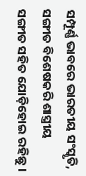ସମ୍ପୂର୍ଣ୍ଣ ଭାବରେ ଭାରତୀୟ ସଂସ୍କୃତି, ସଙ୍ଗୀତ ବିଶେଷକରି ଶାସ୍ତ୍ରୀୟ ସଙ୍ଗୀତ ସହିତ ଯୋଡ଼ିହୋଇ ରହିଛୁ ।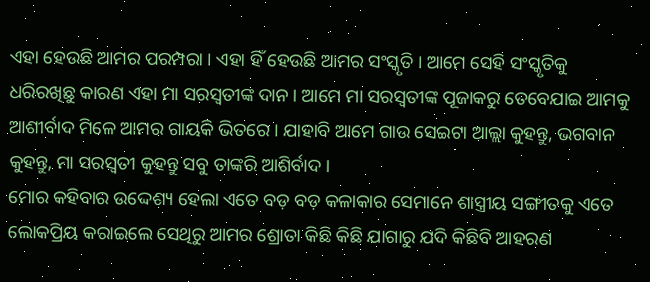ଏହା ହେଉଛି ଆମର ପରମ୍ପରା । ଏହା ହିଁ ହେଉଛି ଆମର ସଂସ୍କୃତି । ଆମେ ସେହି ସଂସ୍କୃତିକୁ ଧରିରଖିଛୁ କାରଣ ଏହା ମା ସରସ୍ୱତୀଙ୍କ ଦାନ । ଆମେ ମା ସରସ୍ୱତୀଙ୍କ ପୂଜାକରୁ ତେବେଯାଇ ଆମକୁ ଆଶୀର୍ବାଦ ମିଳେ ଆମର ଗାୟକି ଭିତରେ । ଯାହାବି ଆମେ ଗାଉ ସେଇଟା ଆଲ୍ଲା କୁହନ୍ତୁ, ଭଗବାନ କୁହନ୍ତୁ, ମା ସରସ୍ୱତୀ କୁହନ୍ତୁ ସବୁ ତାଙ୍କରି ଆଶିର୍ବାଦ ।
ମୋର କହିବାର ଉଦ୍ଦେଶ୍ୟ ହେଲା ଏତେ ବଡ଼ ବଡ଼ କଳାକାର ସେମାନେ ଶାସ୍ତ୍ରୀୟ ସଙ୍ଗୀତକୁ ଏତେ ଲୋକପ୍ରିୟ କରାଇଲେ ସେଥିରୁ ଆମର ଶ୍ରୋତା କିଛି କିଛି ଯାଗାରୁ ଯଦି କିଛିବି ଆହରଣ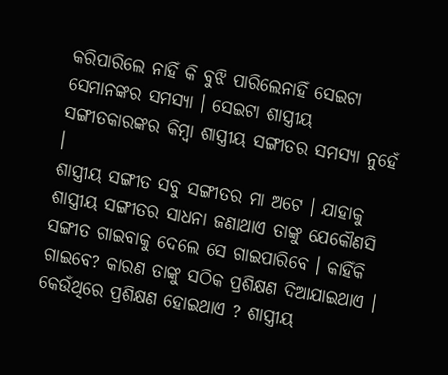କରିପାରିଲେ ନାହିଁ କି ବୁଝି ପାରିଲେନାହିଁ ସେଇଟା ସେମାନଙ୍କର ସମସ୍ୟା । ସେଇଟା ଶାସ୍ତ୍ରୀୟ ସଙ୍ଗୀତକାରଙ୍କର କିମ୍ବା ଶାସ୍ତ୍ରୀୟ ସଙ୍ଗୀତର ସମସ୍ୟା ନୁହେଁ ।
ଶାସ୍ତ୍ରୀୟ ସଙ୍ଗୀତ ସବୁ ସଙ୍ଗୀତର ମା ଅଟେ । ଯାହାକୁ ଶାସ୍ତ୍ରୀୟ ସଙ୍ଗୀତର ସାଧନା ଜଣାଥାଏ ତାଙ୍କୁ ଯେକୌଣସି ସଙ୍ଗୀତ ଗାଇବାକୁ ଦେଲେ ସେ ଗାଇପାରିବେ । କାହିଁକି ଗାଇବେ? କାରଣ ତାଙ୍କୁ ସଠିକ ପ୍ରଶିକ୍ଷଣ ଦିଆଯାଇଥାଏ । କେଉଁଥିରେ ପ୍ରଶିକ୍ଷଣ ହୋଇଥାଏ ? ଶାସ୍ତ୍ରୀୟ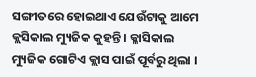ସଙ୍ଗୀତରେ ହୋଇଥାଏ ଯେଉଁଟାକୁ ଆମେ କ୍ଲସିକାଲ ମ୍ୟୁଜିକ କୁହନ୍ତି । କ୍ଳାସିକାଲ ମ୍ୟୁଜିକ ଗୋଟିଏ କ୍ଲାସ ପାଇଁ ପୂର୍ବରୁ ଥିଲା ।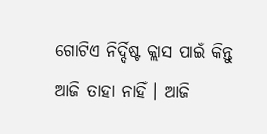ଗୋଟିଏ ନିର୍ଦ୍ଦିଷ୍ଟ କ୍ଲାସ ପାଇଁ କିନ୍ତୁ ଆଜି ତାହା ନାହିଁ । ଆଜି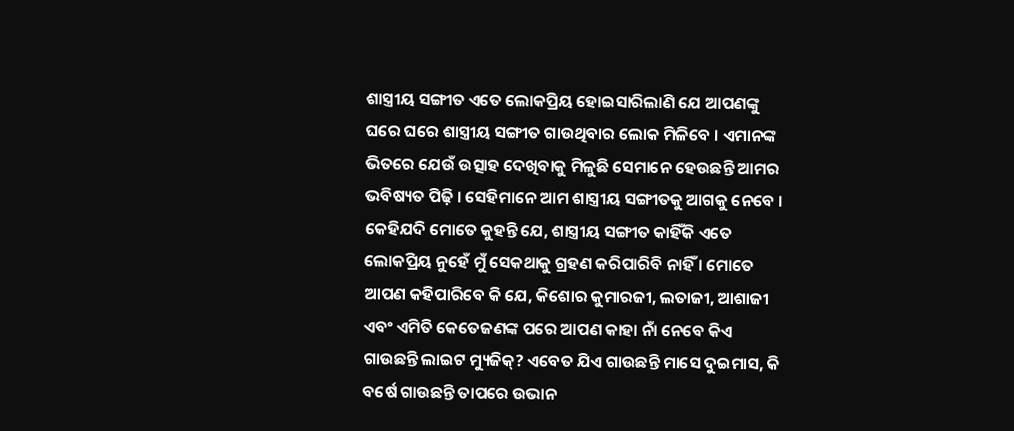ଶାସ୍ତ୍ରୀୟ ସଙ୍ଗୀତ ଏତେ ଲୋକପ୍ରିୟ ହୋଇସାରିଲାଣି ଯେ ଆପଣଙ୍କୁ ଘରେ ଘରେ ଶାସ୍ତ୍ରୀୟ ସଙ୍ଗୀତ ଗାଉଥିବାର ଲୋକ ମିଳିବେ । ଏମାନଙ୍କ ଭିତରେ ଯେଉଁ ଉତ୍ସାହ ଦେଖିବାକୁ ମିଳୁଛି ସେମାନେ ହେଉଛନ୍ତି ଆମର ଭବିଷ୍ୟତ ପିଢ଼ି । ସେହିମାନେ ଆମ ଶାସ୍ତ୍ରୀୟ ସଙ୍ଗୀତକୁ ଆଗକୁ ନେବେ ।
କେହିଯଦି ମୋତେ କୁହନ୍ତି ଯେ, ଶାସ୍ତ୍ରୀୟ ସଙ୍ଗୀତ କାହିଁକି ଏତେ ଲୋକପ୍ରିୟ ନୁହେଁ ମୁଁ ସେକଥାକୁ ଗ୍ରହଣ କରିପାରିବି ନାହିଁ । ମୋତେ ଆପଣ କହିପାରିବେ କି ଯେ, କିଶୋର କୁମାରଜୀ, ଲତାଜୀ, ଆଶାଜୀ ଏବଂ ଏମିତି କେତେଜଣଙ୍କ ପରେ ଆପଣ କାହା ନାଁ ନେବେ କିଏ ଗାଉଛନ୍ତି ଲାଇଟ ମ୍ୟୁଜିକ୍? ଏବେତ ଯିଏ ଗାଉଛନ୍ତି ମାସେ ଦୁଇମାସ, କି ବର୍ଷେ ଗାଉଛନ୍ତି ତାପରେ ଉଭାନ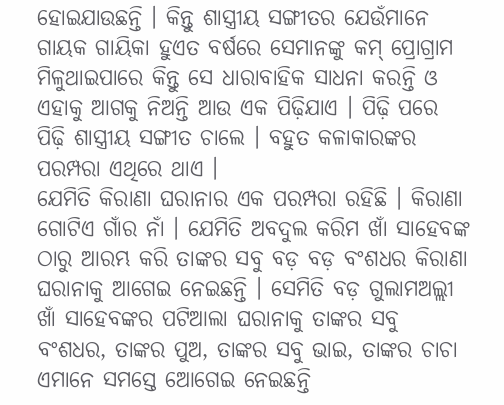ହୋଇଯାଉଛନ୍ତି । କିନ୍ତୁ ଶାସ୍ତ୍ରୀୟ ସଙ୍ଗୀତର ଯେଉଁମାନେ ଗାୟକ ଗାୟିକା ହୁଏତ ବର୍ଷରେ ସେମାନଙ୍କୁ କମ୍ ପ୍ରୋଗ୍ରାମ ମିଳୁଥାଇପାରେ କିନ୍ତୁ ସେ ଧାରାବାହିକ ସାଧନା କରନ୍ତି ଓ ଏହାକୁ ଆଗକୁ ନିଅନ୍ତି ଆଉ ଏକ ପିଢ଼ିଯାଏ । ପିଢ଼ି ପରେ ପିଢ଼ି ଶାସ୍ତ୍ରୀୟ ସଙ୍ଗୀତ ଚାଲେ । ବହୁତ କଳାକାରଙ୍କର ପରମ୍ପରା ଏଥିରେ ଥାଏ ।
ଯେମିତି କିରାଣା ଘରାନାର ଏକ ପରମ୍ପରା ରହିଛି । କିରାଣା ଗୋଟିଏ ଗାଁର ନାଁ । ଯେମିତି ଅବଦୁଲ କରିମ ଖାଁ ସାହେବଙ୍କ ଠାରୁ ଆରମ୍ଭ କରି ତାଙ୍କର ସବୁ ବଡ଼ ବଡ଼ ବଂଶଧର କିରାଣା ଘରାନାକୁ ଆଗେଇ ନେଇଛନ୍ତି । ସେମିତି ବଡ଼ ଗୁଲାମଅଲ୍ଲୀ ଖାଁ ସାହେବଙ୍କର ପଟିଆଲା ଘରାନାକୁ ତାଙ୍କର ସବୁ ବଂଶଧର, ତାଙ୍କର ପୁଅ, ତାଙ୍କର ସବୁ ଭାଇ, ତାଙ୍କର ଚାଚା ଏମାନେ ସମସ୍ତେ ଆେଗେଇ ନେଇଛନ୍ତି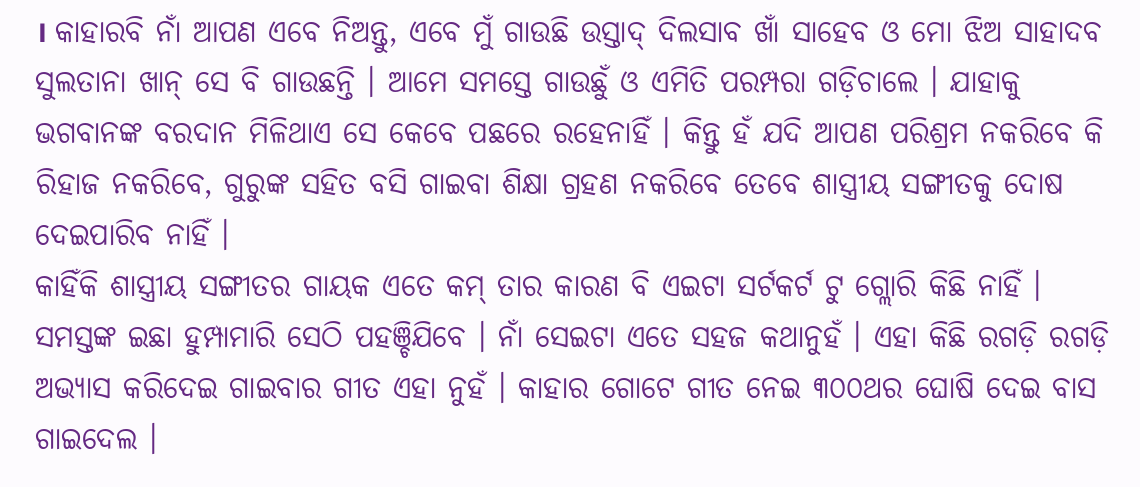। କାହାରବି ନାଁ ଆପଣ ଏବେ ନିଅନ୍ତୁ, ଏବେ ମୁଁ ଗାଉଛି ଉସ୍ତାଦ୍ ଦିଲସାବ ଖାଁ ସାହେବ ଓ ମୋ ଝିଅ ସାହାଦବ ସୁଲତାନା ଖାନ୍ ସେ ବି ଗାଉଛନ୍ତି । ଆମେ ସମସ୍ତେ ଗାଉଛୁଁ ଓ ଏମିତି ପରମ୍ପରା ଗଡ଼ିଚାଲେ । ଯାହାକୁ ଭଗବାନଙ୍କ ବରଦାନ ମିଳିଥାଏ ସେ କେବେ ପଛରେ ରହେନାହିଁ । କିନ୍ତୁ ହଁ ଯଦି ଆପଣ ପରିଶ୍ରମ ନକରିବେ କି ରିହାଜ ନକରିବେ, ଗୁରୁଙ୍କ ସହିତ ବସି ଗାଇବା ଶିକ୍ଷା ଗ୍ରହଣ ନକରିବେ ତେବେ ଶାସ୍ତ୍ରୀୟ ସଙ୍ଗୀତକୁ ଦୋଷ ଦେଇପାରିବ ନାହିଁ ।
କାହିଁକି ଶାସ୍ତ୍ରୀୟ ସଙ୍ଗୀତର ଗାୟକ ଏତେ କମ୍ ତାର କାରଣ ବି ଏଇଟା ସର୍ଟକର୍ଟ ଟୁ ଗ୍ଲୋରି କିଛି ନାହିଁ । ସମସ୍ତଙ୍କ ଇଛା ହୁମ୍ପାମାରି ସେଠି ପହଞ୍ଚିଯିବେ । ନାଁ ସେଇଟା ଏତେ ସହଜ କଥାନୁହଁ । ଏହା କିଛି ରଗଡ଼ି ରଗଡ଼ି ଅଭ୍ୟାସ କରିଦେଇ ଗାଇବାର ଗୀତ ଏହା ନୁହଁ । କାହାର ଗୋଟେ ଗୀତ ନେଇ ୩୦୦ଥର ଘୋଷି ଦେଇ ବାସ ଗାଇଦେଲ ।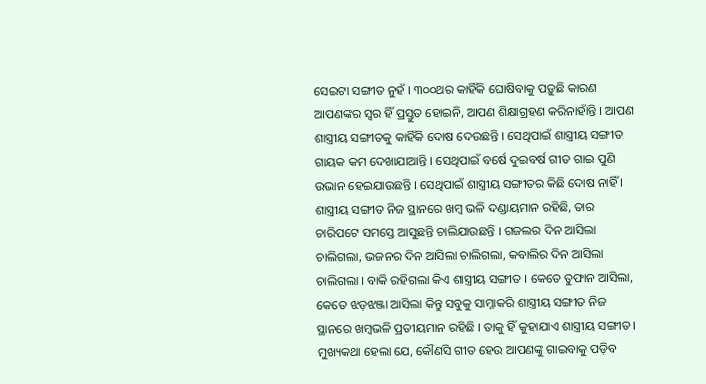ସେଇଟା ସଙ୍ଗୀତ ନୁହଁ । ୩୦୦ଥର କାହିଁକି ଘୋଷିବାକୁ ପଡ଼ୁଛି କାରଣ ଆପଣଙ୍କର ସ୍ୱର ହିଁ ପ୍ରସ୍ତୁତ ହୋଇନି, ଆପଣ ଶିକ୍ଷାଗ୍ରହଣ କରିନାହାଁନ୍ତି । ଆପଣ ଶାସ୍ତ୍ରୀୟ ସଙ୍ଗୀତକୁ କାହିଁକି ଦୋଷ ଦେଉଛନ୍ତି । ସେଥିପାଇଁ ଶାସ୍ତ୍ରୀୟ ସଙ୍ଗୀତ ଗାୟକ କମ ଦେଖାଯାଆନ୍ତି । ସେଥିପାଇଁ ବର୍ଷେ ଦୁଇବର୍ଷ ଗୀତ ଗାଇ ପୁଣି ଉଭାନ ହେଇଯାଉଛନ୍ତି । ସେଥିପାଇଁ ଶାସ୍ତ୍ରୀୟ ସଙ୍ଗୀତର କିଛି ଦୋଷ ନାହିଁ ।
ଶାସ୍ତ୍ରୀୟ ସଙ୍ଗୀତ ନିଜ ସ୍ଥାନରେ ଖମ୍ବ ଭଳି ଦଣ୍ଡାୟମାନ ରହିଛି, ତାର ଚାରିପଟେ ସମସ୍ତେ ଆସୁଛନ୍ତି ଚାଲିଯାଉଛନ୍ତି । ଗଜଲର ଦିନ ଆସିଲା ଚାଲିଗଲା, ଭଜନର ଦିନ ଆସିଲା ଚାଲିଗଲା, କବାଲିର ଦିନ ଆସିଲା ଚାଲିଗଲା । ବାକି ରହିଗଲା କିଏ ଶାସ୍ତ୍ରୀୟ ସଙ୍ଗୀତ । କେତେ ତୁଫାନ ଆସିଲା, କେତେ ଝଡ଼ଝଞ୍ଜା ଆସିଲା କିନ୍ତୁ ସବୁକୁ ସାମ୍ନାକରି ଶାସ୍ତ୍ରୀୟ ସଙ୍ଗୀତ ନିଜ ସ୍ଥାନରେ ଖମ୍ବଭଳି ପ୍ରତୀୟମାନ ରହିଛି । ତାକୁ ହିଁ କୁହାଯାଏ ଶାସ୍ତ୍ରୀୟ ସଙ୍ଗୀତ ।
ମୁଖ୍ୟକଥା ହେଲା ଯେ, କୌଣସି ଗୀତ ହେଉ ଆପଣଙ୍କୁ ଗାଇବାକୁ ପଡ଼ିବ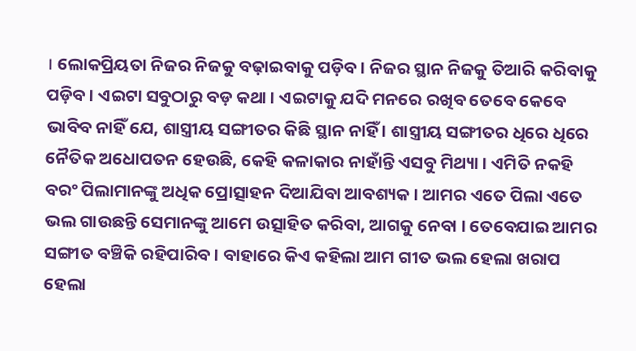। ଲୋକପ୍ରିୟତା ନିଜର ନିଜକୁ ବଢ଼ାଇବାକୁ ପଡ଼ିବ । ନିଜର ସ୍ଥାନ ନିଜକୁ ତିଆରି କରିବାକୁ ପଡ଼ିବ । ଏଇଟା ସବୁଠାରୁ ବଡ଼ କଥା । ଏଇଟାକୁ ଯଦି ମନରେ ରଖିବ ତେବେ କେବେ ଭାବିବ ନାହିଁ ଯେ, ଶାସ୍ତ୍ରୀୟ ସଙ୍ଗୀତର କିଛି ସ୍ଥାନ ନାହିଁ । ଶାସ୍ତ୍ରୀୟ ସଙ୍ଗୀତର ଧିରେ ଧିରେ ନୈତିକ ଅଧୋପତନ ହେଉଛି, କେହି କଳାକାର ନାହାଁନ୍ତି ଏସବୁ ମିଥ୍ୟା । ଏମିତି ନକହି ବରଂ ପିଲାମାନଙ୍କୁ ଅଧିକ ପ୍ରୋତ୍ସାହନ ଦିଆଯିବା ଆବଶ୍ୟକ । ଆମର ଏତେ ପିଲା ଏତେ ଭଲ ଗାଉଛନ୍ତି ସେମାନଙ୍କୁ ଆମେ ଉତ୍ସାହିତ କରିବା, ଆଗକୁ ନେବା । ତେବେଯାଇ ଆମର ସଙ୍ଗୀତ ବଞ୍ଚିକି ରହିପାରିବ । ବାହାରେ କିଏ କହିଲା ଆମ ଗୀତ ଭଲ ହେଲା ଖରାପ ହେଲା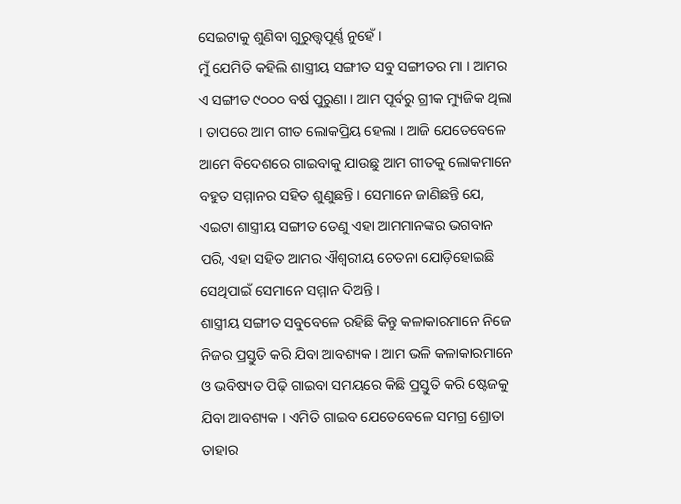ସେଇଟାକୁ ଶୁଣିବା ଗୁରୁତ୍ତ୍ୱପୂର୍ଣ୍ଣ ନୁହେଁ ।
ମୁଁ ଯେମିତି କହିଲି ଶାସ୍ତ୍ରୀୟ ସଙ୍ଗୀତ ସବୁ ସଙ୍ଗୀତର ମା । ଆମର ଏ ସଙ୍ଗୀତ ୯୦୦୦ ବର୍ଷ ପୁରୁଣା । ଆମ ପୂର୍ବରୁ ଗ୍ରୀକ ମ୍ୟୁଜିକ ଥିଲା । ତାପରେ ଆମ ଗୀତ ଲୋକପ୍ରିୟ ହେଲା । ଆଜି ଯେତେବେଳେ ଆମେ ବିଦେଶରେ ଗାଇବାକୁ ଯାଉଛୁ ଆମ ଗୀତକୁ ଲୋକମାନେ ବହୁତ ସମ୍ମାନର ସହିତ ଶୁଣୁଛନ୍ତି । ସେମାନେ ଜାଣିଛନ୍ତି ଯେ, ଏଇଟା ଶାସ୍ତ୍ରୀୟ ସଙ୍ଗୀତ ତେଣୁ ଏହା ଆମମାନଙ୍କର ଭଗବାନ ପରି, ଏହା ସହିତ ଆମର ଐଶ୍ୱରୀୟ ଚେତନା ଯୋଡ଼ିହୋଇଛି ସେଥିପାଇଁ ସେମାନେ ସମ୍ମାନ ଦିଅନ୍ତି ।
ଶାସ୍ତ୍ରୀୟ ସଙ୍ଗୀତ ସବୁବେଳେ ରହିଛି କିନ୍ତୁ କଳାକାରମାନେ ନିଜେ ନିଜର ପ୍ରସ୍ତୁତି କରି ଯିବା ଆବଶ୍ୟକ । ଆମ ଭଳି କଳାକାରମାନେ ଓ ଭବିଷ୍ୟତ ପିଢ଼ି ଗାଇବା ସମୟରେ କିଛି ପ୍ରସ୍ତୁତି କରି ଷ୍ଟେଜକୁ ଯିବା ଆବଶ୍ୟକ । ଏମିତି ଗାଇବ ଯେତେବେଳେ ସମଗ୍ର ଶ୍ରୋତା ତାହାର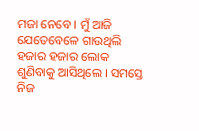ମଜା ନେବେ । ମୁଁ ଆଜି ଯେତେବେଳେ ଗାଉଥିଲି ହଜାର ହଜାର ଲୋକ ଶୁଣିବାକୁ ଆସିଥିଲେ । ସମସ୍ତେ ନିଜ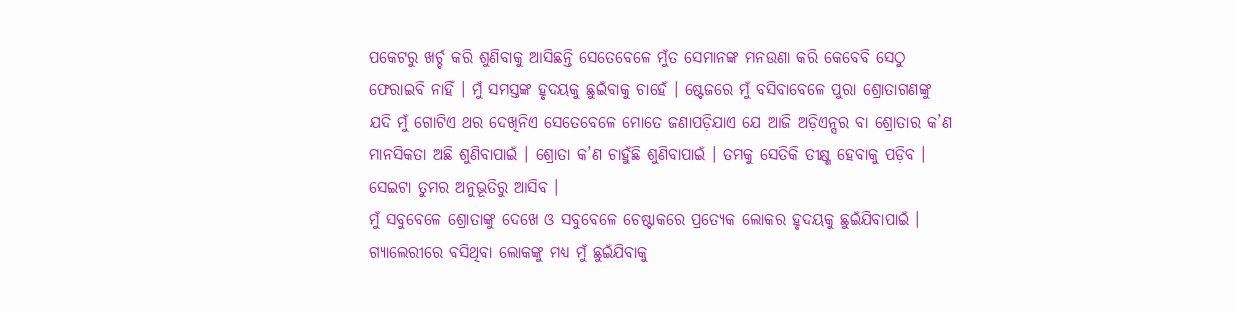ପକେଟରୁ ଖର୍ଚ୍ଚ କରି ଶୁଣିବାକୁ ଆସିଛନ୍ତି ସେତେବେଳେ ମୁଁତ ସେମାନଙ୍କ ମନଉଣା କରି କେବେବି ସେଠୁ ଫେରାଇବି ନାହିଁ । ମୁଁ ସମସ୍ତଙ୍କ ହୃଦୟକୁ ଛୁଇଁବାକୁ ଚାହେଁ । ଷ୍ଟେଜରେ ମୁଁ ବସିବାବେଳେ ପୁରା ଶ୍ରୋତାଗଣଙ୍କୁ ଯଦି ମୁଁ ଗୋଟିଏ ଥର ଦେଖିନିଏ ସେତେବେଳେ ମୋତେ ଜଣାପଡ଼ିଯାଏ ଯେ ଆଜି ଅଡ଼ିଏନ୍ସର ବା ଶ୍ରୋତାର କ’ଣ ମାନସିକତା ଅଛି ଶୁଣିବାପାଇଁ । ଶ୍ରୋତା କ’ଣ ଚାହୁଁଛି ଶୁଣିବାପାଇଁ । ତମକୁ ସେତିକି ତୀକ୍ଷ୍ଣ ହେବାକୁ ପଡ଼ିବ । ସେଇଟା ତୁମର ଅନୁଭୂତିରୁ ଆସିବ ।
ମୁଁ ସବୁବେଳେ ଶ୍ରୋତାଙ୍କୁ ଦେଖେ ଓ ସବୁବେଳେ ଚେଷ୍ଟାକରେ ପ୍ରତ୍ୟେକ ଲୋକର ହୃଦୟକୁ ଛୁଇଁଯିବାପାଇଁ । ଗ୍ୟାଲେରୀରେ ବସିଥିବା ଲୋକଙ୍କୁ ମଧ୍ୟ ମୁଁ ଛୁଇଁଯିବାକୁ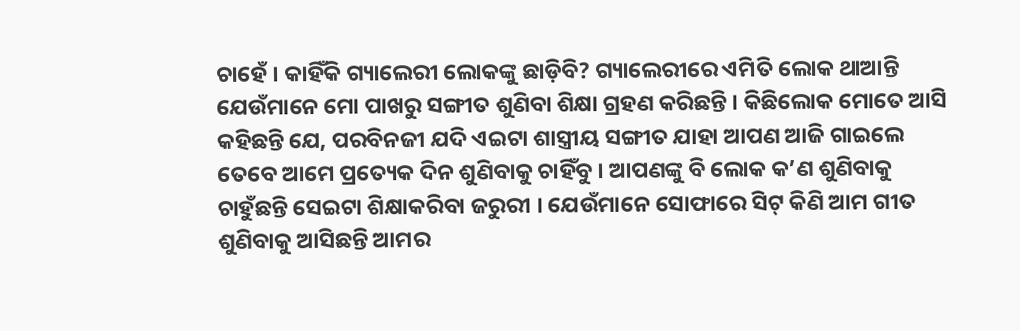ଚାହେଁ । କାହିଁକି ଗ୍ୟାଲେରୀ ଲୋକଙ୍କୁ ଛାଡ଼ିବି? ଗ୍ୟାଲେରୀରେ ଏମିତି ଲୋକ ଥାଆନ୍ତି ଯେଉଁମାନେ ମୋ ପାଖରୁ ସଙ୍ଗୀତ ଶୁଣିବା ଶିକ୍ଷା ଗ୍ରହଣ କରିଛନ୍ତି । କିଛିଲୋକ ମୋତେ ଆସି କହିଛନ୍ତି ଯେ, ପରବିନଜୀ ଯଦି ଏଇଟା ଶାସ୍ତ୍ରୀୟ ସଙ୍ଗୀତ ଯାହା ଆପଣ ଆଜି ଗାଇଲେ ତେବେ ଆମେ ପ୍ରତ୍ୟେକ ଦିନ ଶୁଣିବାକୁ ଚାହିଁବୁ । ଆପଣଙ୍କୁ ବି ଲୋକ କ’ଣ ଶୁଣିବାକୁ ଚାହୁଁଛନ୍ତି ସେଇଟା ଶିକ୍ଷାକରିବା ଜରୁରୀ । ଯେଉଁମାନେ ସୋଫାରେ ସିଟ୍ କିଣି ଆମ ଗୀତ ଶୁଣିବାକୁ ଆସିଛନ୍ତି ଆମର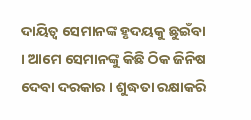ଦାୟିତ୍ୱ ସେମାନଙ୍କ ହୃଦୟକୁ ଛୁଇଁବା । ଆମେ ସେମାନଙ୍କୁ କିଛି ଠିକ ଜିନିଷ ଦେବା ଦରକାର । ଶୁଦ୍ଧତା ରକ୍ଷାକରି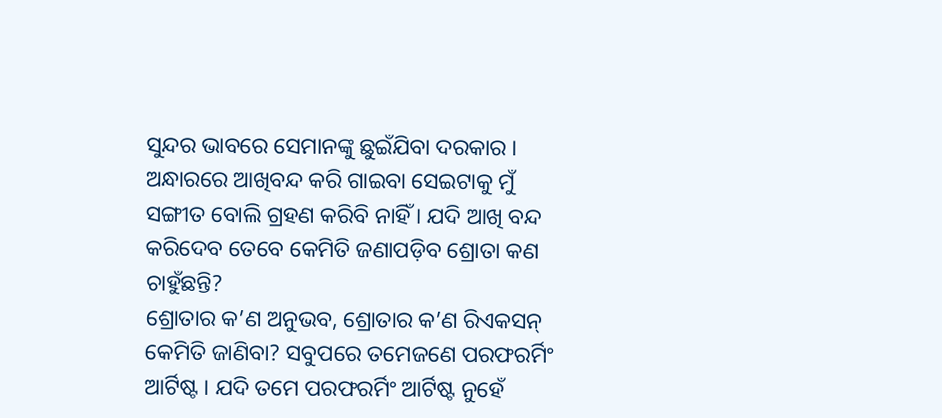ସୁନ୍ଦର ଭାବରେ ସେମାନଙ୍କୁ ଛୁଇଁଯିବା ଦରକାର । ଅନ୍ଧାରରେ ଆଖିବନ୍ଦ କରି ଗାଇବା ସେଇଟାକୁ ମୁଁ ସଙ୍ଗୀତ ବୋଲି ଗ୍ରହଣ କରିବି ନାହିଁ । ଯଦି ଆଖି ବନ୍ଦ କରିଦେବ ତେବେ କେମିତି ଜଣାପଡ଼ିବ ଶ୍ରୋତା କଣ ଚାହୁଁଛନ୍ତି?
ଶ୍ରୋତାର କ’ଣ ଅନୁଭବ, ଶ୍ରୋତାର କ’ଣ ରିଏକସନ୍ କେମିତି ଜାଣିବା? ସବୁପରେ ତମେଜଣେ ପରଫରର୍ମିଂ ଆର୍ଟିଷ୍ଟ । ଯଦି ତମେ ପରଫରର୍ମିଂ ଆର୍ଟିଷ୍ଟ ନୁହେଁ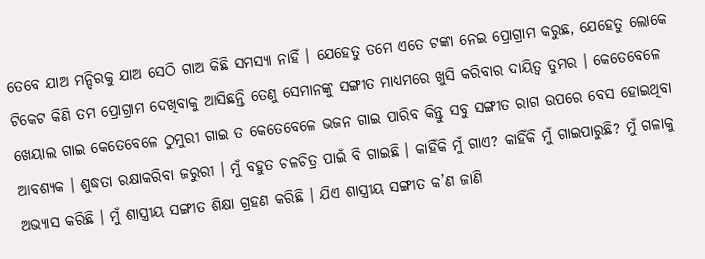ତେବେ ଯାଅ ମନ୍ଦିରକୁ ଯାଅ ସେଠି ଗାଅ କିଛି ସମସ୍ୟା ନାହିଁ । ଯେହେତୁ ତମେ ଏତେ ଟଙ୍କା ନେଇ ପ୍ରୋଗ୍ରାମ କରୁଛ, ଯେହେତୁ ଲୋକେ ଟିକେଟ କିଣି ତମ ପ୍ରୋଗ୍ରାମ ଦେଖିବାକୁ ଆସିଛନ୍ତି ତେଣୁ ସେମାନଙ୍କୁ ସଙ୍ଗୀତ ମାଧ୍ୟମରେ ଖୁସି କରିବାର ଦାୟିତ୍ୱ ତୁମର । କେତେବେଳେ ଖେୟାଲ ଗାଇ କେତେବେଳେ ଠୁମୁରୀ ଗାଇ ତ କେତେବେଳେ ଭଜନ ଗାଇ ପାରିବ କିନ୍ତୁ ସବୁ ସଙ୍ଗୀତ ରାଗ ଉପରେ ବେସ ହୋଇଥିବା ଆବଶ୍ୟକ । ଶୁଦ୍ଧତା ରକ୍ଷାକରିବା ଜରୁରୀ । ମୁଁ ବହୁତ ଚଳଚିତ୍ର ପାଇଁ ବି ଗାଇଛି । କାହିଁକି ମୁଁ ଗାଏ? କାହିଁକି ମୁଁ ଗାଇପାରୁଛି? ମୁଁ ଗଳାକୁ ଅଭ୍ୟାସ କରିଛି । ମୁଁ ଶାସ୍ତ୍ରୀୟ ସଙ୍ଗୀତ ଶିକ୍ଷା ଗ୍ରହଣ କରିଛି । ଯିଏ ଶାସ୍ତ୍ରୀୟ ସଙ୍ଗୀତ କ’ଣ ଜାଣି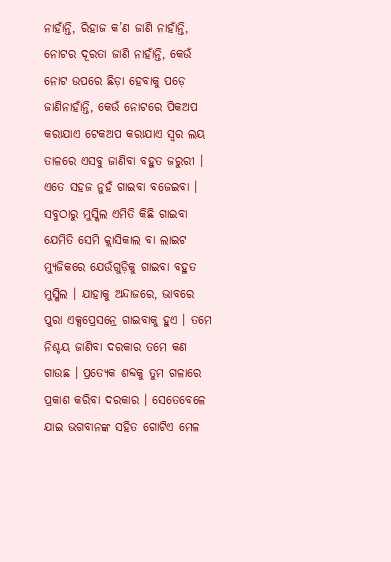ନାହାଁନ୍ତି, ରିହାଜ କ’ଣ ଜାଣି ନାହାଁନ୍ତି, ନୋଟର ଦୂରତା ଜାଣି ନାହାଁନ୍ତି, କେଉଁ ନୋଟ ଉପରେ ଛିଡ଼ା ହେବାକୁ ପଡ଼େ ଜାଣିନାହାଁନ୍ତି, କେଉଁ ନୋଟରେ ପିକଅପ କରାଯାଏ ଟେକଅପ କରାଯାଏ ସ୍ୱର ଲୟ ତାଳରେ ଏସବୁ ଜାଣିବା ବହୁତ ଜରୁରୀ ।
ଏତେ ସହଜ ନୁହଁ ଗାଇବା ବଜେଇବା । ସବୁଠାରୁ ମୁସ୍କିଲ ଏମିତି କିଛି ଗାଇବା ଯେମିତି ସେମି କ୍ଲାସିକାଲ ବା ଲାଇଟ ମ୍ୟୁଜିକରେ ଯେଉଁଗୁଡ଼ିକୁ ଗାଇବା ବହୁତ ମୁସ୍କିଲ । ଯାହାକୁ ଅନ୍ଦାଜରେ, ଭାବରେ ପୁରା ଏକ୍ସପ୍ରେସନ୍ରେ ଗାଇବାକୁ ହୁଏ । ତମେ ନିଶ୍ଚୟ ଜାଣିବା ଦରକାର ତମେ କଣ ଗାଉଛ । ପ୍ରତ୍ୟେକ ଶବ୍ଦକୁ ତୁମ ଗଳାରେ ପ୍ରକାଶ କରିବା ଦରକାର । ସେତେବେଳେ ଯାଇ ଭଗବାନଙ୍କ ସହିତ ଗୋଟିଏ ମେଳ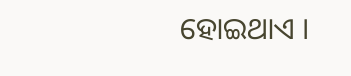ହୋଇଥାଏ ।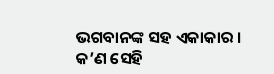ଭଗବାନଙ୍କ ସହ ଏକାକାର । କ’ଣ ସେହି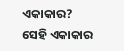ଏକାକାର? ସେହି ଏକାକାର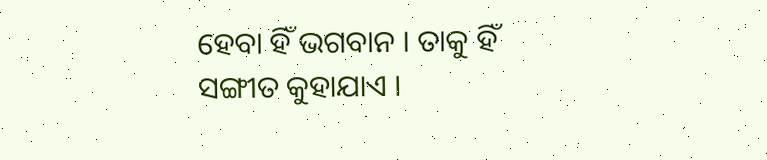ହେବା ହିଁ ଭଗବାନ । ତାକୁ ହିଁ ସଙ୍ଗୀତ କୁହାଯାଏ ।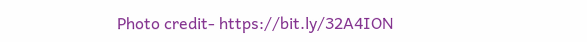Photo credit- https://bit.ly/32A4ION